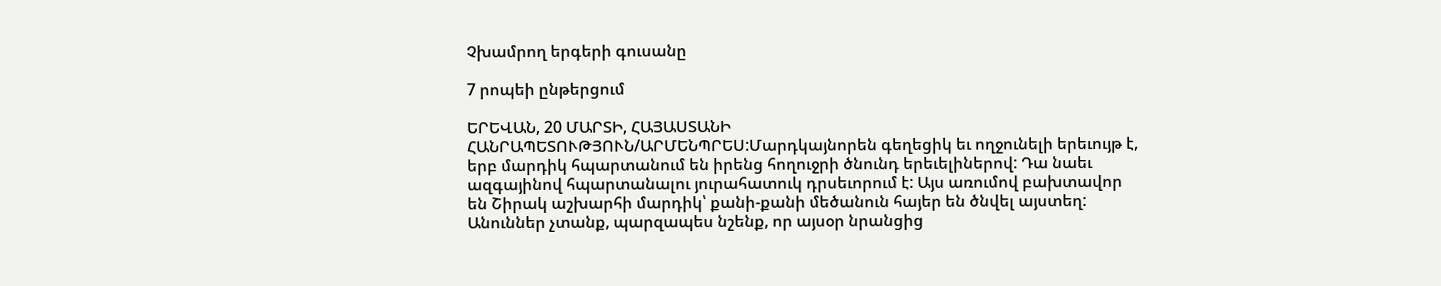Չխամրող երգերի գուսանը

7 րոպեի ընթերցում

ԵՐԵՎԱՆ, 20 ՄԱՐՏԻ, ՀԱՅԱՍՏԱՆԻ ՀԱՆՐԱՊԵՏՈՒԹՅՈՒՆ/ԱՐՄԵՆՊՐԵՍ:Մարդկայնորեն գեղեցիկ եւ ողջունելի երեւույթ է, երբ մարդիկ հպարտանում են իրենց հողուջրի ծնունդ երեւելիներով: Դա նաեւ ազգայինով հպարտանալու յուրահատուկ դրսեւորում է: Այս առումով բախտավոր են Շիրակ աշխարհի մարդիկ՝ քանի-քանի մեծանուն հայեր են ծնվել այստեղ: Անուններ չտանք, պարզապես նշենք, որ այսօր նրանցից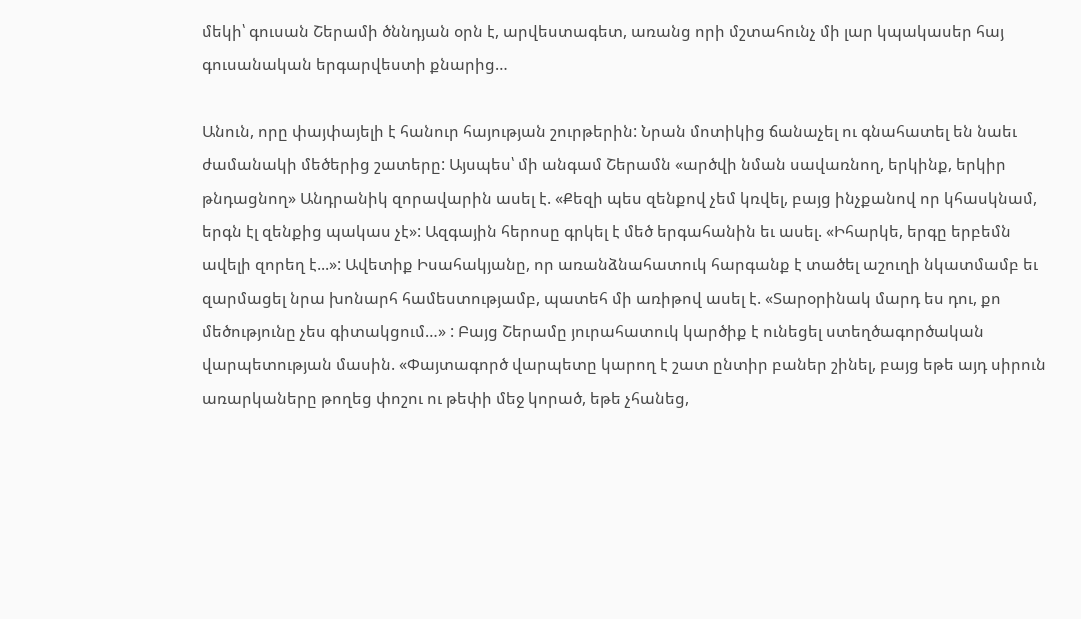մեկի՝ գուսան Շերամի ծննդյան օրն է, արվեստագետ, առանց որի մշտահունչ մի լար կպակասեր հայ գուսանական երգարվեստի քնարից…

Անուն, որը փայփայելի է հանուր հայության շուրթերին: Նրան մոտիկից ճանաչել ու գնահատել են նաեւ ժամանակի մեծերից շատերը: Այսպես՝ մի անգամ Շերամն «արծվի նման սավառնող, երկինք, երկիր թնդացնող» Անդրանիկ զորավարին ասել է. «Քեզի պես զենքով չեմ կռվել, բայց ինչքանով որ կհասկնամ, երգն էլ զենքից պակաս չէ»: Ազգային հերոսը գրկել է մեծ երգահանին եւ ասել. «Իհարկե, երգը երբեմն ավելի զորեղ է...»: Ավետիք Իսահակյանը, որ առանձնահատուկ հարգանք է տածել աշուղի նկատմամբ եւ զարմացել նրա խոնարհ համեստությամբ, պատեհ մի առիթով ասել է. «Տարօրինակ մարդ ես դու, քո մեծությունը չես գիտակցում…» : Բայց Շերամը յուրահատուկ կարծիք է ունեցել ստեղծագործական վարպետության մասին. «Փայտագործ վարպետը կարող է շատ ընտիր բաներ շինել, բայց եթե այդ սիրուն առարկաները թողեց փոշու ու թեփի մեջ կորած, եթե չհանեց,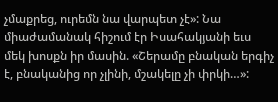չմաքրեց, ուրեմն նա վարպետ չէ»: Նա միաժամանակ հիշում էր Իսահակյանի եւս մեկ խոսքն իր մասին. «Շերամը բնական երգիչ է, բնականից որ չլինի, մշակելը չի փրկի…»: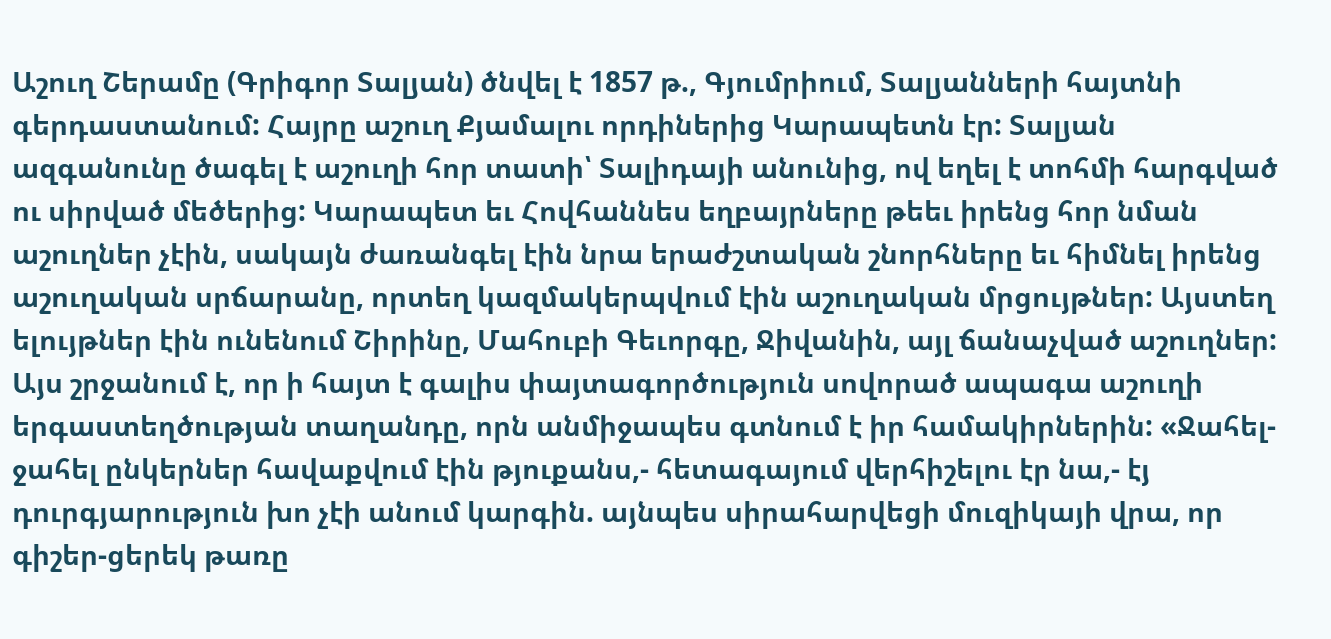Աշուղ Շերամը (Գրիգոր Տալյան) ծնվել է 1857 թ., Գյումրիում, Տալյանների հայտնի գերդաստանում: Հայրը աշուղ Քյամալու որդիներից Կարապետն էր: Տալյան ազգանունը ծագել է աշուղի հոր տատի՝ Տալիդայի անունից, ով եղել է տոհմի հարգված ու սիրված մեծերից: Կարապետ եւ Հովհաննես եղբայրները թեեւ իրենց հոր նման աշուղներ չէին, սակայն ժառանգել էին նրա երաժշտական շնորհները եւ հիմնել իրենց աշուղական սրճարանը, որտեղ կազմակերպվում էին աշուղական մրցույթներ: Այստեղ ելույթներ էին ունենում Շիրինը, Մահուբի Գեւորգը, Ջիվանին, այլ ճանաչված աշուղներ: Այս շրջանում է, որ ի հայտ է գալիս փայտագործություն սովորած ապագա աշուղի երգաստեղծության տաղանդը, որն անմիջապես գտնում է իր համակիրներին: «Ջահել-ջահել ընկերներ հավաքվում էին թյուքանս,- հետագայում վերհիշելու էր նա,- էյ դուրգյարություն խո չէի անում կարգին. այնպես սիրահարվեցի մուզիկայի վրա, որ գիշեր-ցերեկ թառը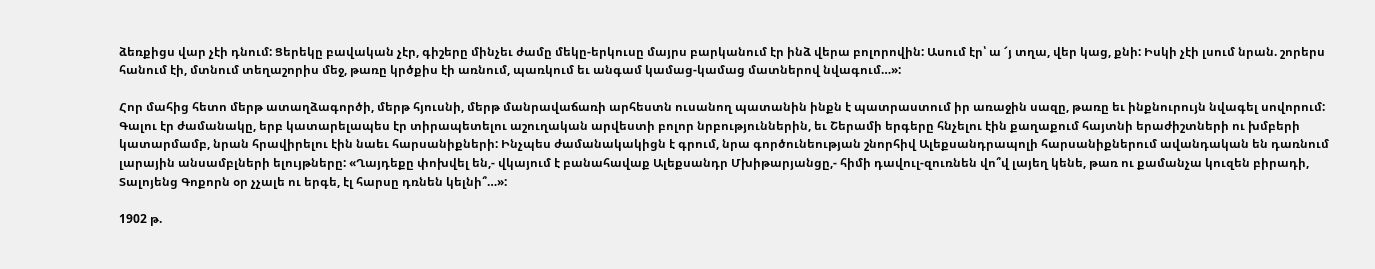ձեռքիցս վար չէի դնում: Ցերեկը բավական չէր, գիշերը մինչեւ ժամը մեկը-երկուսը մայրս բարկանում էր ինձ վերա բոլորովին: Ասում էր՝ ա ՜յ տղա, վեր կաց, քնի: Իսկի չէի լսում նրան. շորերս հանում էի, մտնում տեղաշորիս մեջ, թառը կրծքիս էի առնում, պառկում եւ անգամ կամաց-կամաց մատներով նվագում…»:

Հոր մահից հետո մերթ ատաղձագործի, մերթ հյուսնի, մերթ մանրավաճառի արհեստն ուսանող պատանին ինքն է պատրաստում իր առաջին սազը, թառը եւ ինքնուրույն նվագել սովորում: Գալու էր ժամանակը, երբ կատարելապես էր տիրապետելու աշուղական արվեստի բոլոր նրբություններին, եւ Շերամի երգերը հնչելու էին քաղաքում հայտնի երաժիշտների ու խմբերի կատարմամբ, նրան հրավիրելու էին նաեւ հարսանիքների: Ինչպես ժամանակակիցն է գրում, նրա գործունեության շնորհիվ Ալեքսանդրապոլի հարսանիքներում ավանդական են դառնում լարային անսամբլների ելույթները: «Ղայդեքը փոխվել են,- վկայում է բանահավաք Ալեքսանդր Մխիթարյանցը,- հիմի դավուլ-զուռնեն վո՞վ լայեղ կենե, թառ ու քամանչա կուզեն բիրադի, Տալոյենց Գոքորն օր չչալե ու երգե, էլ հարսը դռնեն կելնի՞…»:

1902 թ.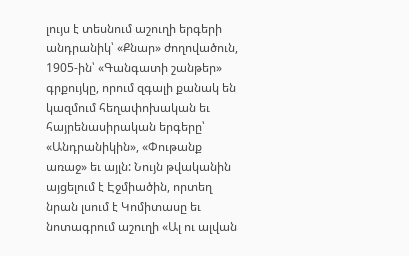լույս է տեսնում աշուղի երգերի անդրանիկ՝ «Քնար» ժողովածուն, 1905-ին՝ «Գանգատի շանթեր» գրքույկը, որում զգալի քանակ են կազմում հեղափոխական եւ հայրենասիրական երգերը՝ «Անդրանիկին», «Փութանք առաջ» եւ այլն: Նույն թվականին այցելում է Էջմիածին, որտեղ նրան լսում է Կոմիտասը եւ նոտագրում աշուղի «Ալ ու ալվան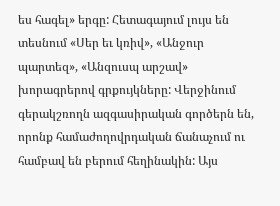ես հագել» երգը: Հետագայում լույս են տեսնում «Սեր եւ կռիվ», «Անջուր պարտեզ», «Անզուսպ արշավ» խորագրերով գրքույկները: Վերջինում գերակշռողն ազգասիրական գործերն են, որոնք համաժողովրդական ճանաչում ու համբավ են բերում հեղինակին: Այս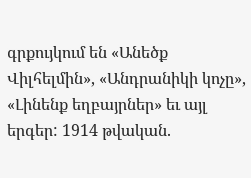գրքույկում են «Անեծք Վիլհելմին», «Անդրանիկի կոչը», «Լինենք եղբայրներ» եւ այլ երգեր: 1914 թվական.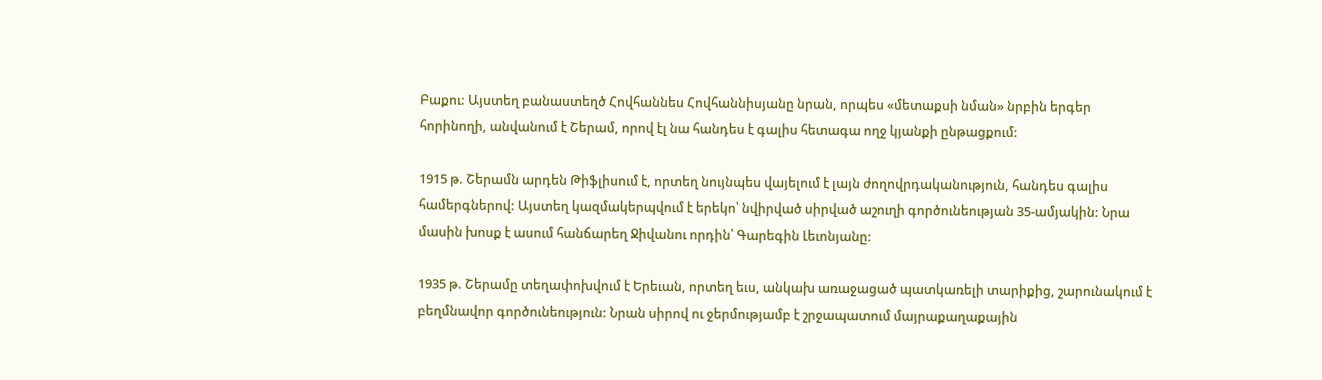Բաքու: Այստեղ բանաստեղծ Հովհաննես Հովհաննիսյանը նրան, որպես «մետաքսի նման» նրբին երգեր հորինողի, անվանում է Շերամ, որով էլ նա հանդես է գալիս հետագա ողջ կյանքի ընթացքում:

1915 թ. Շերամն արդեն Թիֆլիսում է, որտեղ նույնպես վայելում է լայն ժողովրդականություն, հանդես գալիս համերգներով: Այստեղ կազմակերպվում է երեկո՝ նվիրված սիրված աշուղի գործունեության 35-ամյակին: Նրա մասին խոսք է ասում հանճարեղ Ջիվանու որդին՝ Գարեգին Լեւոնյանը:

1935 թ. Շերամը տեղափոխվում է Երեւան, որտեղ եւս, անկախ առաջացած պատկառելի տարիքից, շարունակում է բեղմնավոր գործունեություն: Նրան սիրով ու ջերմությամբ է շրջապատում մայրաքաղաքային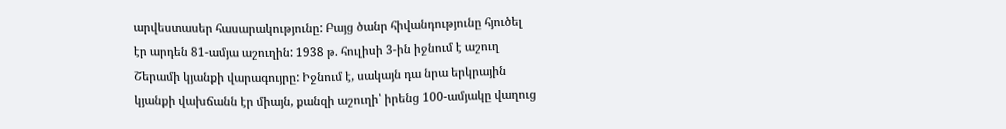արվեստասեր հասարակությունը: Բայց ծանր հիվանդությունը հյուծել էր արդեն 81-ամյա աշուղին: 1938 թ. հուլիսի 3-ին իջնում է աշուղ Շերամի կյանքի վարագույրը: Իջնում է, սակայն դա նրա երկրային կյանքի վախճանն էր միայն, քանզի աշուղի՝ իրենց 100-ամյակը վաղուց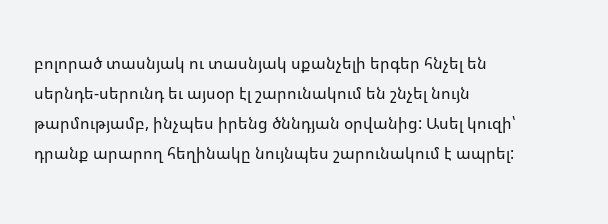բոլորած տասնյակ ու տասնյակ սքանչելի երգեր հնչել են սերնդե-սերունդ եւ այսօր էլ շարունակում են շնչել նույն թարմությամբ, ինչպես իրենց ծննդյան օրվանից: Ասել կուզի՝ դրանք արարող հեղինակը նույնպես շարունակում է ապրել: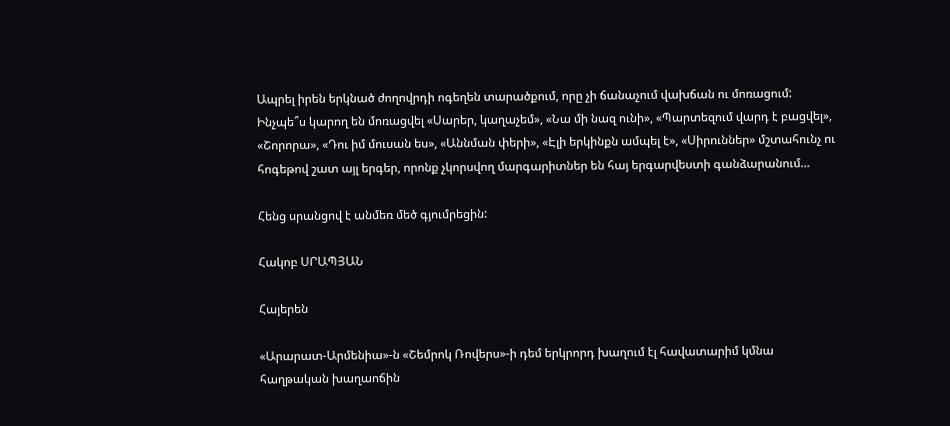Ապրել իրեն երկնած ժողովրդի ոգեղեն տարածքում, որը չի ճանաչում վախճան ու մոռացում: Ինչպե՞ս կարող են մոռացվել «Սարեր, կաղաչեմ», «Նա մի նազ ունի», «Պարտեզում վարդ է բացվել», «Շորորա», «Դու իմ մուսան ես», «Աննման փերի», «Էլի երկինքն ամպել է», «Սիրուններ» մշտահունչ ու հոգեթով շատ այլ երգեր, որոնք չկորսվող մարգարիտներ են հայ երգարվեստի գանձարանում…

Հենց սրանցով է անմեռ մեծ գյումրեցին:

Հակոբ ՍՐԱՊՅԱՆ

Հայերեն

«Արարատ-Արմենիա»-ն «Շեմրոկ Ռովերս»-ի դեմ երկրորդ խաղում էլ հավատարիմ կմնա հաղթական խաղաոճին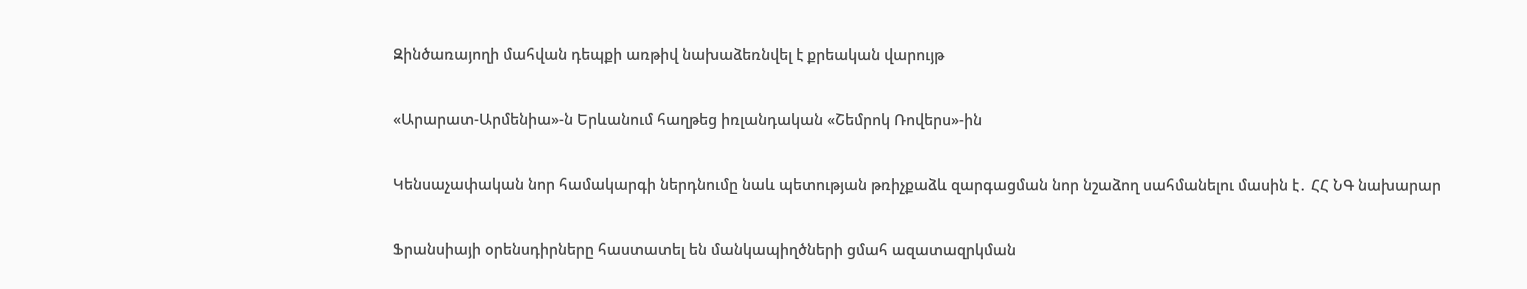Զինծառայողի մահվան դեպքի առթիվ նախաձեռնվել է քրեական վարույթ

«Արարատ-Արմենիա»-ն Երևանում հաղթեց իռլանդական «Շեմրոկ Ռովերս»-ին

Կենսաչափական նոր համակարգի ներդնումը նաև պետության թռիչքաձև զարգացման նոր նշաձող սահմանելու մասին է․ ՀՀ ՆԳ նախարար

Ֆրանսիայի օրենսդիրները հաստատել են մանկապիղծների ցմահ ազատազրկման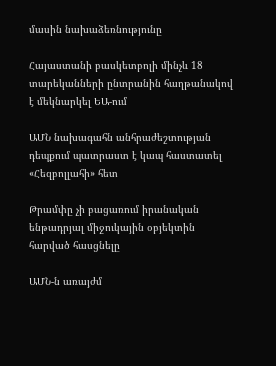մասին նախաձեռնությունը

Հայաստանի բասկետբոլի մինչև 18 տարեկանների ընտրանին հաղթանակով է մեկնարկել ԵԱ-ում

ԱՄՆ նախագահն անհրաժեշտության դեպքում պատրաստ է կապ հաստատել «Հեզբոլլահի» հետ

Թրամփը չի բացառում իրանական ենթադրյալ միջուկային օբյեկտին հարված հասցնելը

ԱՄՆ-ն առայժմ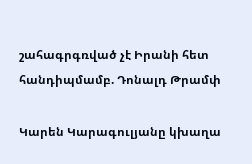շահագրգռված չէ Իրանի հետ հանդիպմամբ. Դոնալդ Թրամփ

Կարեն Կարագուլյանը կխաղա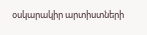օսկարակիր արտիստների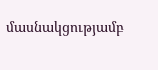մասնակցությամբ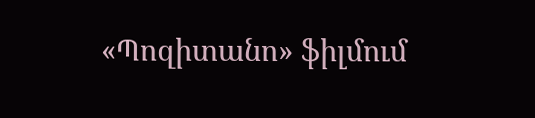«Պոզիտանո» ֆիլմում